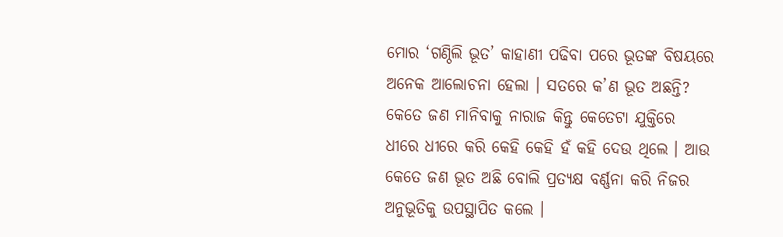ମୋର ‘ଗଣ୍ଠିଲି ଭୂତ’ କାହାଣୀ ପଢିବା ପରେ ଭୂତଙ୍କ ବିଷୟରେ ଅନେକ ଆଲୋଚନା ହେଲା । ସତରେ କ’ଣ ଭୂତ ଅଛନ୍ତି? କେତେ ଜଣ ମାନିବାକୁ ନାରାଜ କିନ୍ତୁ କେତେଟା ଯୁକ୍ତିରେ ଧୀରେ ଧୀରେ କରି କେହି କେହି ହଁ କହି ଦେଉ ଥିଲେ । ଆଉ କେତେ ଜଣ ଭୂତ ଅଛି ବୋଲି ପ୍ରତ୍ୟକ୍ଷ ବର୍ଣ୍ଣନା କରି ନିଜର ଅନୁଭୂତିକୁ ଉପସ୍ଥାପିତ କଲେ ।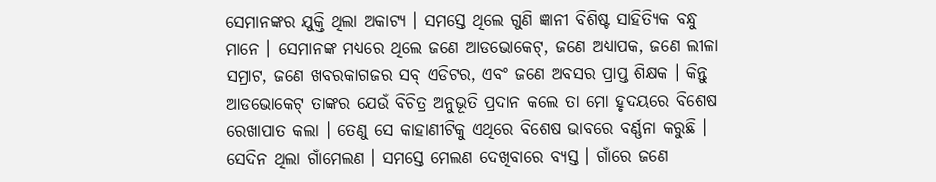ସେମାନଙ୍କର ଯୁକ୍ତି ଥିଲା ଅକାଟ୍ୟ । ସମସ୍ତେ ଥିଲେ ଗୁଣି ଜ୍ଞାନୀ ବିଶିଷ୍ଟ ସାହିତ୍ୟିକ ବନ୍ଧୁ ମାନେ । ସେମାନଙ୍କ ମଧ୍ୟରେ ଥିଲେ ଜଣେ ଆଡଭୋକେଟ୍, ଜଣେ ଅଧ୍ୟାପକ, ଜଣେ ଲୀଳା ସମ୍ରାଟ, ଜଣେ ଖବରକାଗଜର ସବ୍ ଏଡିଟର, ଏବଂ ଜଣେ ଅବସର ପ୍ରାପ୍ତ ଶିକ୍ଷକ । କିନ୍ତୁ ଆଡଭୋକେଟ୍ ତାଙ୍କର ଯେଉଁ ବିଚିତ୍ର ଅନୁଭୂତି ପ୍ରଦାନ କଲେ ତା ମୋ ହୃଦୟରେ ବିଶେଷ ରେଖାପାତ କଲା । ତେଣୁ ସେ କାହାଣୀଟିକୁ ଏଥିରେ ବିଶେଷ ଭାବରେ ବର୍ଣ୍ଣନା କରୁଛି ।
ସେଦିନ ଥିଲା ଗାଁମେଲଣ । ସମସ୍ତେ ମେଲଣ ଦେଖିବାରେ ବ୍ୟସ୍ତ । ଗାଁରେ ଜଣେ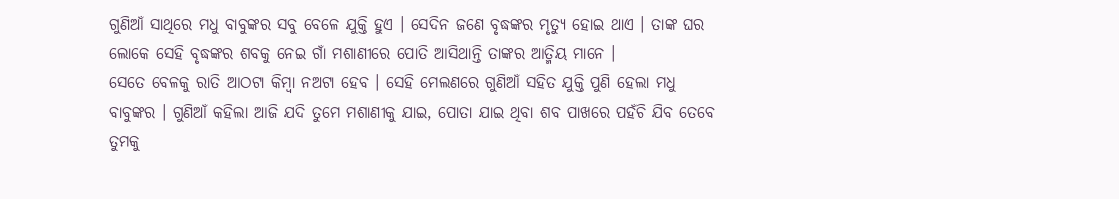ଗୁଣିଆଁ ସାଥିରେ ମଧୁ ବାବୁଙ୍କର ସବୁ ବେଳେ ଯୁକ୍ତି ହୁଏ । ସେଦିନ ଜଣେ ବୃଦ୍ଧଙ୍କର ମୃତ୍ୟୁ ହୋଇ ଥାଏ । ତାଙ୍କ ଘର ଲୋକେ ସେହି ବୃଦ୍ଧଙ୍କର ଶବକୁ ନେଇ ଗାଁ ମଶାଣୀରେ ପୋତି ଆସିଥାନ୍ତି ତାଙ୍କର ଆତ୍ମିୟ ମାନେ ।
ସେତେ ବେଳକୁ ରାତି ଆଠଟା କିମ୍ବା ନଅଟା ହେବ । ସେହି ମେଲଣରେ ଗୁଣିଆଁ ସହିତ ଯୁକ୍ତି ପୁଣି ହେଲା ମଧୁ ବାବୁଙ୍କର । ଗୁଣିଆଁ କହିଲା ଆଜି ଯଦି ତୁମେ ମଶାଣୀକୁ ଯାଇ, ପୋତା ଯାଇ ଥିବା ଶବ ପାଖରେ ପହଁଚି ଯିବ ତେବେ ତୁମକୁ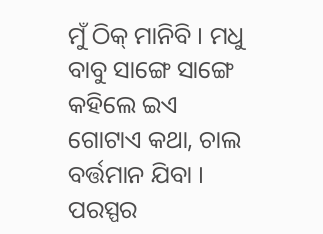ମୁଁ ଠିକ୍ ମାନିବି । ମଧୁ ବାବୁ ସାଙ୍ଗେ ସାଙ୍ଗେ କହିଲେ ଇଏ ଗୋଟାଏ କଥା, ଚାଲ ବର୍ତ୍ତମାନ ଯିବା । ପରସ୍ପର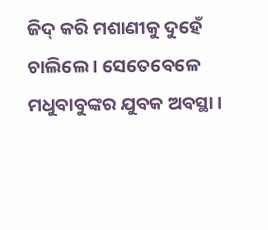ଜିଦ୍ କରି ମଶାଣୀକୁ ଦୁହେଁ ଚାଲିଲେ । ସେତେବେଳେ ମଧୁବାବୁଙ୍କର ଯୁବକ ଅବସ୍ଥା ।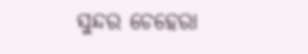ସୁନ୍ଦର ଚେହେରା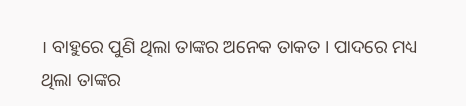। ବାହୁରେ ପୁଣି ଥିଲା ତାଙ୍କର ଅନେକ ତାକତ । ପାଦରେ ମଧ୍ୟ ଥିଲା ତାଙ୍କର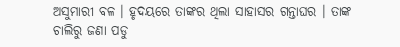ଅସୁମାରୀ ବଳ । ହୃଦୟରେ ତାଙ୍କର ଥିଲା ସାହାସର ଗନ୍ତାଘର । ତାଙ୍କ ଚାଲିରୁ ଜଣା ପଡୁ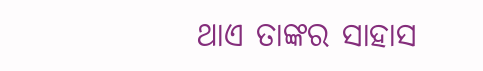ଥାଏ ତାଙ୍କର ସାହାସ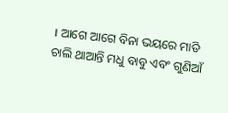। ଆଗେ ଆଗେ ବିନା ଭୟରେ ମାଡି ଚାଲି ଥାଆନ୍ତି ମଧୁ ବାବୁ ଏବଂ ଗୁଣିଆଁ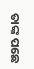ତାଙ୍କ ପଛେ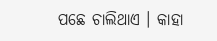ପଛେ ଚାଲିଥାଏ । କାହା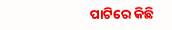ପାଟିରେ କିଛି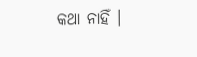କଥା ନାହିଁ ।